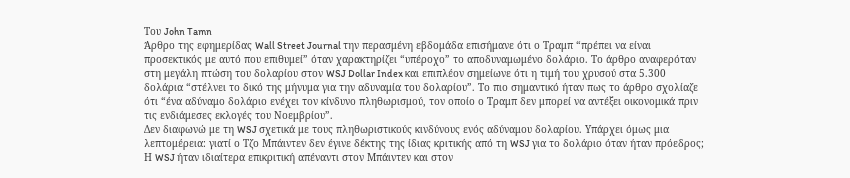Του John Tamn
Άρθρο της εφημερίδας Wall Street Journal την περασμένη εβδομάδα επισήμανε ότι ο Τραμπ “πρέπει να είναι προσεκτικός με αυτό που επιθυμεί” όταν χαρακτηρίζει “υπέροχο” το αποδυναμωμένο δολάριο. Το άρθρο αναφερόταν στη μεγάλη πτώση του δολαρίου στον WSJ Dollar Index και επιπλέον σημείωνε ότι η τιμή του χρυσού στα 5.300 δολάρια “στέλνει το δικό της μήνυμα για την αδυναμία του δολαρίου”. Το πιο σημαντικό ήταν πως το άρθρο σχολίαζε ότι “ένα αδύναμο δολάριο ενέχει τον κίνδυνο πληθωρισμού, τον οποίο ο Τραμπ δεν μπορεί να αντέξει οικονομικά πριν τις ενδιάμεσες εκλογές του Νοεμβρίου”.
Δεν διαφωνώ με τη WSJ σχετικά με τους πληθωριστικούς κινδύνους ενός αδύναμου δολαρίου. Υπάρχει όμως μια λεπτομέρεια: γιατί ο Τζο Μπάιντεν δεν έγινε δέκτης της ίδιας κριτικής από τη WSJ για το δολάριο όταν ήταν πρόεδρος; Η WSJ ήταν ιδιαίτερα επικριτική απέναντι στον Μπάιντεν και στον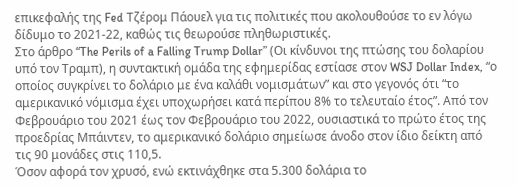επικεφαλής της Fed Τζέρομ Πάουελ για τις πολιτικές που ακολουθούσε το εν λόγω δίδυμο το 2021-22, καθώς τις θεωρούσε πληθωριστικές.
Στο άρθρο “The Perils of a Falling Trump Dollar” (Οι κίνδυνοι της πτώσης του δολαρίου υπό τον Τραμπ), η συντακτική ομάδα της εφημερίδας εστίασε στον WSJ Dollar Index, “ο οποίος συγκρίνει το δολάριο με ένα καλάθι νομισμάτων” και στο γεγονός ότι “το αμερικανικό νόμισμα έχει υποχωρήσει κατά περίπου 8% το τελευταίο έτος”. Από τον Φεβρουάριο του 2021 έως τον Φεβρουάριο του 2022, ουσιαστικά το πρώτο έτος της προεδρίας Μπάιντεν, το αμερικανικό δολάριο σημείωσε άνοδο στον ίδιο δείκτη από τις 90 μονάδες στις 110,5.
Όσον αφορά τον χρυσό, ενώ εκτινάχθηκε στα 5.300 δολάρια το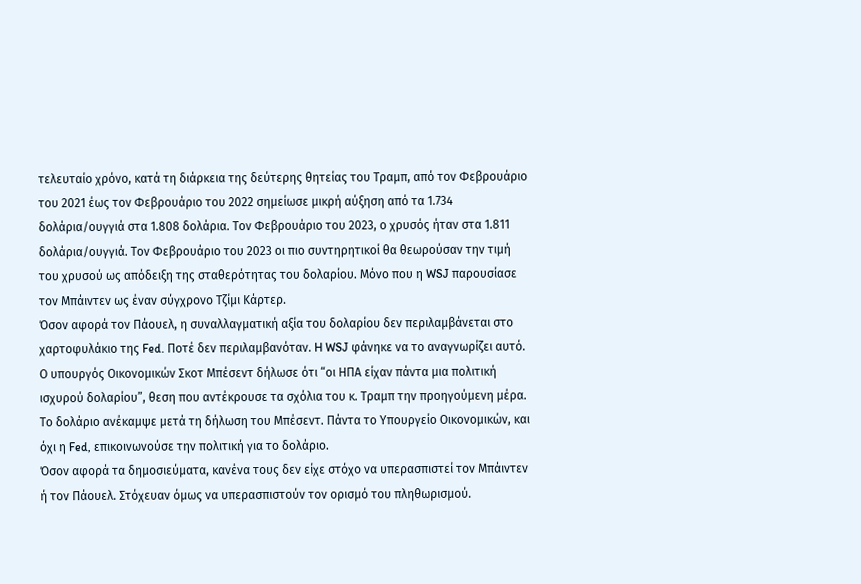τελευταίο χρόνο, κατά τη διάρκεια της δεύτερης θητείας του Τραμπ, από τον Φεβρουάριο του 2021 έως τον Φεβρουάριο του 2022 σημείωσε μικρή αύξηση από τα 1.734 δολάρια/ουγγιά στα 1.808 δολάρια. Τον Φεβρουάριο του 2023, ο χρυσός ήταν στα 1.811 δολάρια/ουγγιά. Τον Φεβρουάριο του 2023 οι πιο συντηρητικοί θα θεωρούσαν την τιμή του χρυσού ως απόδειξη της σταθερότητας του δολαρίου. Μόνο που η WSJ παρουσίασε τον Μπάιντεν ως έναν σύγχρονο Τζίμι Κάρτερ.
Όσον αφορά τον Πάουελ, η συναλλαγματική αξία του δολαρίου δεν περιλαμβάνεται στο χαρτοφυλάκιο της Fed. Ποτέ δεν περιλαμβανόταν. H WSJ φάνηκε να το αναγνωρίζει αυτό. Ο υπουργός Οικονομικών Σκοτ Μπέσεντ δήλωσε ότι “οι ΗΠΑ είχαν πάντα μια πολιτική ισχυρού δολαρίου”, θεση που αντέκρουσε τα σχόλια του κ. Τραμπ την προηγούμενη μέρα. Το δολάριο ανέκαμψε μετά τη δήλωση του Μπέσεντ. Πάντα το Υπουργείο Οικονομικών, και όχι η Fed, επικοινωνούσε την πολιτική για το δολάριο.
Όσον αφορά τα δημοσιεύματα, κανένα τους δεν είχε στόχο να υπερασπιστεί τον Μπάιντεν ή τον Πάουελ. Στόχευαν όμως να υπερασπιστούν τον ορισμό του πληθωρισμού.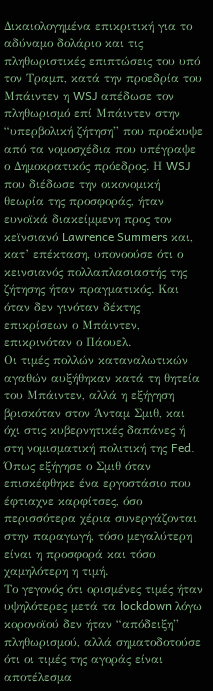Δικαιολογημένα επικριτική για το αδύναμο δολάριο και τις πληθωριστικές επιπτώσεις του υπό τον Τραμπ, κατά την προεδρία του Μπάιντεν η WSJ απέδωσε τον πληθωρισμό επί Μπάιντεν στην “υπερβολική ζήτηση” που προέκυψε από τα νομοσχέδια που υπέγραψε ο Δημοκρατικός πρόεδρος. Η WSJ που διέδωσε την οικονομική θεωρία της προσφοράς, ήταν ευνοϊκά διακείμμενη προς τον κεϊνσιανό Lawrence Summers και, κατ’ επέκταση, υπονοούσε ότι ο κεινσιανός πολλαπλασιαστής της ζήτησης ήταν πραγματικός. Και όταν δεν γινόταν δέκτης επικρίσεων ο Μπάιντεν, επικρινόταν ο Πάουελ.
Οι τιμές πολλών καταναλωτικών αγαθών αυξήθηκαν κατά τη θητεία του Μπάιντεν, αλλά η εξήγηση βρισκόταν στον Άνταμ Σμιθ, και όχι στις κυβερνητικές δαπάνες ή στη νομισματική πολιτική της Fed. Όπως εξήγησε ο Σμιθ όταν επισκέφθηκε ένα εργοστάσιο που έφτιαχνε καρφίτσες, όσο περισσότερα χέρια συνεργάζονται στην παραγωγή, τόσο μεγαλύτερη είναι η προσφορά και τόσο χαμηλότερη η τιμή.
Το γεγονός ότι ορισμένες τιμές ήταν υψηλότερες μετά τα lockdown λόγω κορονοϊού δεν ήταν “απόδειξη” πληθωρισμού, αλλά σηματοδοτούσε ότι οι τιμές της αγοράς είναι αποτέλεσμα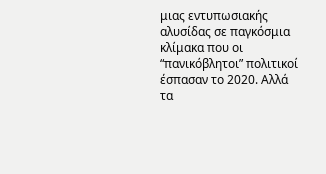μιας εντυπωσιακής αλυσίδας σε παγκόσμια κλίμακα που οι “πανικόβλητοι” πολιτικοί έσπασαν το 2020. Αλλά τα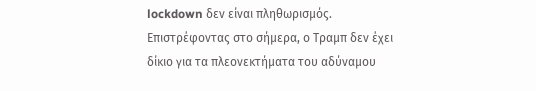lockdown δεν είναι πληθωρισμός.
Επιστρέφοντας στο σήμερα, ο Τραμπ δεν έχει δίκιο για τα πλεονεκτήματα του αδύναμου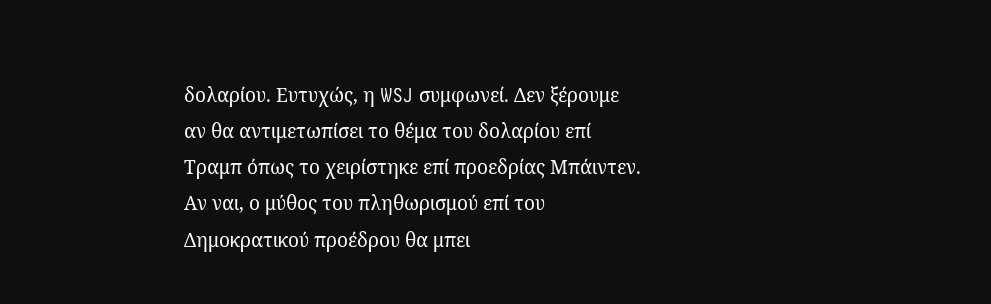δολαρίου. Ευτυχώς, η WSJ συμφωνεί. Δεν ξέρουμε αν θα αντιμετωπίσει το θέμα του δολαρίου επί Τραμπ όπως το χειρίστηκε επί προεδρίας Μπάιντεν. Αν ναι, ο μύθος του πληθωρισμού επί του Δημοκρατικού προέδρου θα μπει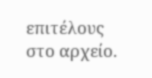επιτέλους στο αρχείο.